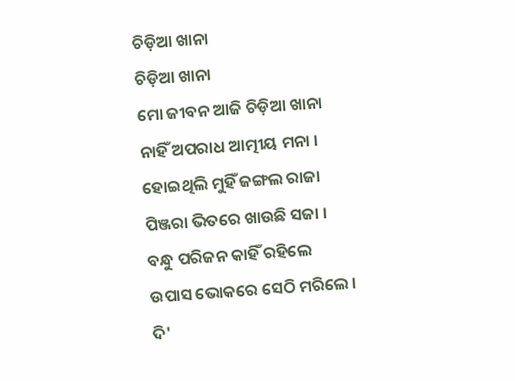ଚିଡ଼ିଆ ଖାନା
ଚିଡ଼ିଆ ଖାନା
ମୋ ଜୀବନ ଆଜି ଚିଡ଼ିଆ ଖାନା
ନାହିଁ ଅପରାଧ ଆତ୍ମୀୟ ମନା ।
ହୋଇଥିଲି ମୁହିଁ ଜଙ୍ଗଲ ରାଜା
ପିଞ୍ଜରା ଭିତରେ ଖାଉଛି ସଜା ।
ବନ୍ଧୁ ପରିଜନ କାହିଁ ରହିଲେ
ଉପାସ ଭୋକରେ ସେଠି ମରିଲେ ।
ଦି'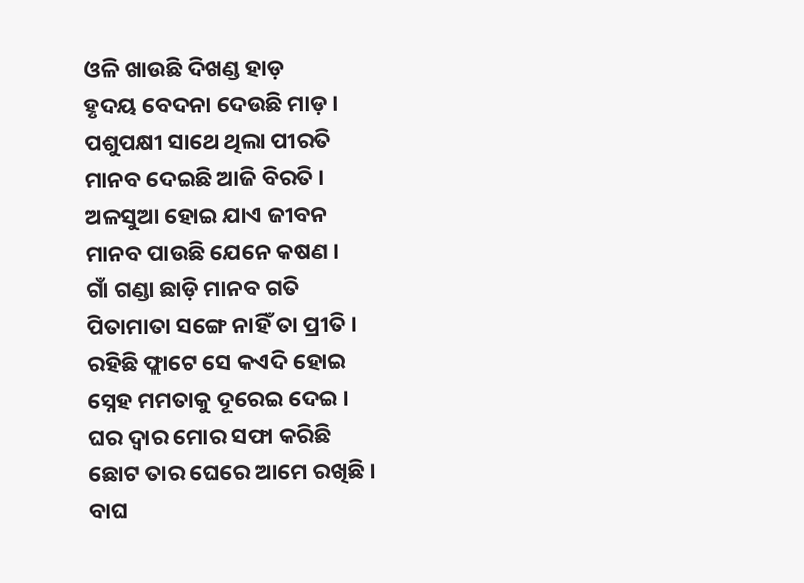ଓଳି ଖାଉଛି ଦିଖଣ୍ଡ ହାଡ଼
ହୃଦୟ ବେଦନା ଦେଉଛି ମାଡ଼ ।
ପଶୁପକ୍ଷୀ ସାଥେ ଥିଲା ପୀରତି
ମାନବ ଦେଇଛି ଆଜି ବିରତି ।
ଅଳସୁଆ ହୋଇ ଯାଏ ଜୀବନ
ମାନବ ପାଉଛି ଯେନେ କଷଣ ।
ଗାଁ ଗଣ୍ଡା ଛାଡ଼ି ମାନବ ଗତି
ପିତାମାତା ସଙ୍ଗେ ନାହିଁ ତା ପ୍ରୀତି ।
ରହିଛି ଫ୍ଲାଟେ ସେ କଏଦି ହୋଇ
ସ୍ନେହ ମମତାକୁ ଦୂରେଇ ଦେଇ ।
ଘର ଦ୍ୱାର ମୋର ସଫା କରିଛି
ଛୋଟ ତାର ଘେରେ ଆମେ ରଖିଛି ।
ବାଘ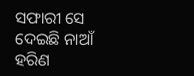ସଫାରୀ ସେ ଦେଇଛି ନାଆଁ
ହରିଣ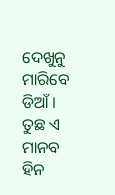ଦେଖୁନୁ ମାରିବେ ଡିଆଁ ।
ତୁଛ ଏ ମାନବ ହିନ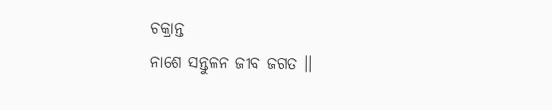ଚକ୍ରାନ୍ତ
ନାଶେ ସନ୍ତୁଳନ ଜୀବ ଜଗତ ।।